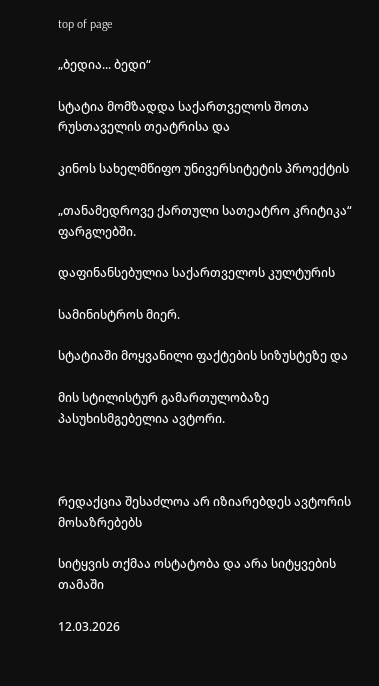top of page

„ბედია... ბედი“

სტატია მომზადდა საქართველოს შოთა რუსთაველის თეატრისა და

კინოს სახელმწიფო უნივერსიტეტის პროექტის

„თანამედროვე ქართული სათეატრო კრიტიკა“ ფარგლებში.

დაფინანსებულია საქართველოს კულტურის

სამინისტროს მიერ.

სტატიაში მოყვანილი ფაქტების სიზუსტეზე და

მის სტილისტურ გამართულობაზე პასუხისმგებელია ავტორი.



რედაქცია შესაძლოა არ იზიარებდეს ავტორის მოსაზრებებს

სიტყვის თქმაა ოსტატობა და არა სიტყვების თამაში

12.03.2026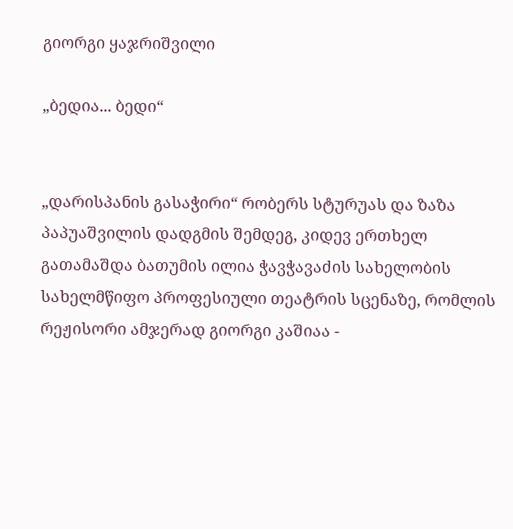გიორგი ყაჯრიშვილი

„ბედია... ბედი“


„დარისპანის გასაჭირი“ რობერს სტურუას და ზაზა პაპუაშვილის დადგმის შემდეგ, კიდევ ერთხელ გათამაშდა ბათუმის ილია ჭავჭავაძის სახელობის სახელმწიფო პროფესიული თეატრის სცენაზე, რომლის რეჟისორი ამჯერად გიორგი კაშიაა -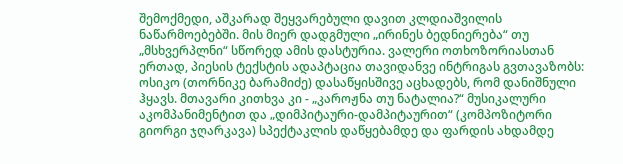შემოქმედი, აშკარად შეყვარებული დავით კლდიაშვილის ნაწარმოებებში. მის მიერ დადგმული „ირინეს ბედნიერება“ თუ „მსხვერპლნი“ სწორედ ამის დასტურია. ვალერი ოთხოზორიასთან ერთად, პიესის ტექსტის ადაპტაცია თავიდანვე ინტრიგას გვთავაზობს: ოსიკო (თორნიკე ბარამიძე) დასაწყისშივე აცხადებს, რომ დანიშნული ჰყავს. მთავარი კითხვა კი - „კაროჟნა თუ ნატალია?“ მუსიკალური აკომპანიმენტით და „დიმპიტაური-დამპიტაურით“ (კომპოზიტორი გიორგი ჯღარკავა) სპექტაკლის დაწყებამდე და ფარდის ახდამდე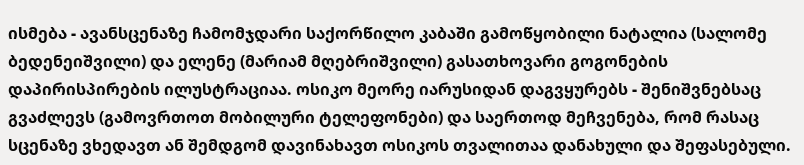ისმება - ავანსცენაზე ჩამომჯდარი საქორწილო კაბაში გამოწყობილი ნატალია (სალომე ბედენეიშვილი) და ელენე (მარიამ მღებრიშვილი) გასათხოვარი გოგონების დაპირისპირების ილუსტრაციაა. ოსიკო მეორე იარუსიდან დაგვყურებს - შენიშვნებსაც გვაძლევს (გამოვრთოთ მობილური ტელეფონები) და საერთოდ მეჩვენება, რომ რასაც სცენაზე ვხედავთ ან შემდგომ დავინახავთ ოსიკოს თვალითაა დანახული და შეფასებული.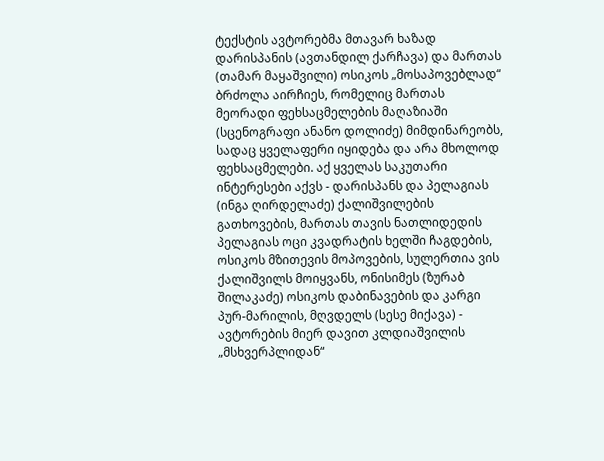ტექსტის ავტორებმა მთავარ ხაზად დარისპანის (ავთანდილ ქარჩავა) და მართას (თამარ მაყაშვილი) ოსიკოს „მოსაპოვებლად“ ბრძოლა აირჩიეს, რომელიც მართას მეორადი ფეხსაცმელების მაღაზიაში (სცენოგრაფი ანანო დოლიძე) მიმდინარეობს, სადაც ყველაფერი იყიდება და არა მხოლოდ ფეხსაცმელები. აქ ყველას საკუთარი ინტერესები აქვს - დარისპანს და პელაგიას (ინგა ღირდელაძე) ქალიშვილების გათხოვების, მართას თავის ნათლიდედის პელაგიას ოცი კვადრატის ხელში ჩაგდების, ოსიკოს მზითევის მოპოვების, სულერთია ვის ქალიშვილს მოიყვანს, ონისიმეს (ზურაბ შილაკაძე) ოსიკოს დაბინავების და კარგი პურ-მარილის, მღვდელს (სესე მიქავა) - ავტორების მიერ დავით კლდიაშვილის „მსხვერპლიდან“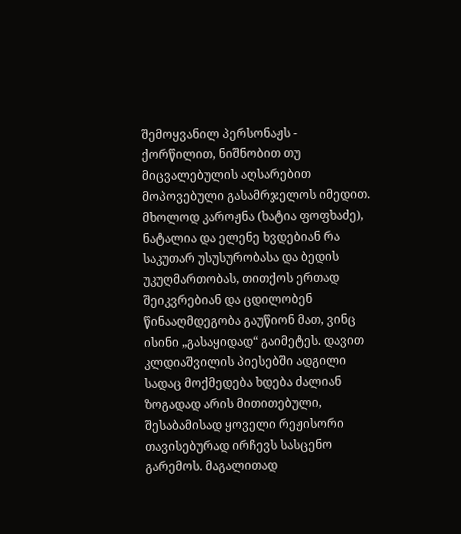შემოყვანილ პერსონაჟს - ქორწილით, ნიშნობით თუ მიცვალებულის აღსარებით მოპოვებული გასამრჯელოს იმედით. მხოლოდ კაროჟნა (ხატია ფოფხაძე), ნატალია და ელენე ხვდებიან რა საკუთარ უსუსურობასა და ბედის უკუღმართობას, თითქოს ერთად შეიკვრებიან და ცდილობენ წინააღმდეგობა გაუწიონ მათ, ვინც ისინი „გასაყიდად“ გაიმეტეს. დავით კლდიაშვილის პიესებში ადგილი სადაც მოქმედება ხდება ძალიან ზოგადად არის მითითებული, შესაბამისად ყოველი რეჟისორი თავისებურად ირჩევს სასცენო გარემოს. მაგალითად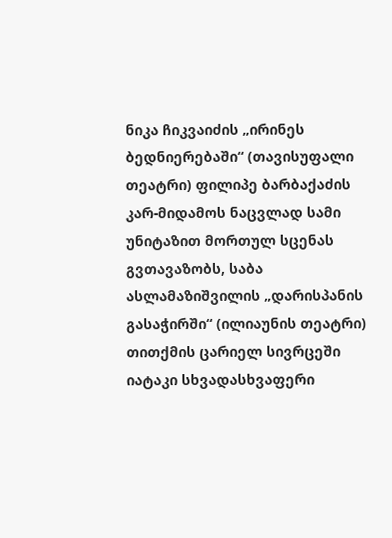ნიკა ჩიკვაიძის „ირინეს ბედნიერებაში“ (თავისუფალი თეატრი) ფილიპე ბარბაქაძის კარ-მიდამოს ნაცვლად სამი უნიტაზით მორთულ სცენას გვთავაზობს, საბა ასლამაზიშვილის „დარისპანის გასაჭირში“ (ილიაუნის თეატრი) თითქმის ცარიელ სივრცეში იატაკი სხვადასხვაფერი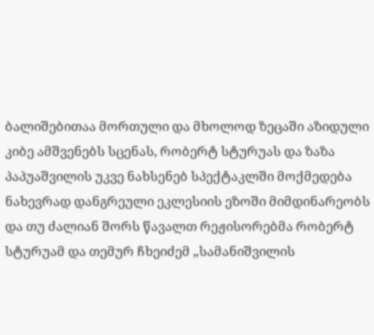ბალიშებითაა მორთული და მხოლოდ ზეცაში აზიდული კიბე ამშვენებს სცენას, რობერტ სტურუას და ზაზა პაპუაშვილის უკვე ნახსენებ სპექტაკლში მოქმედება ნახევრად დანგრეული ეკლესიის ეზოში მიმდინარეობს და თუ ძალიან შორს წავალთ რეჟისორებმა რობერტ სტურუამ და თემურ ჩხეიძემ „სამანიშვილის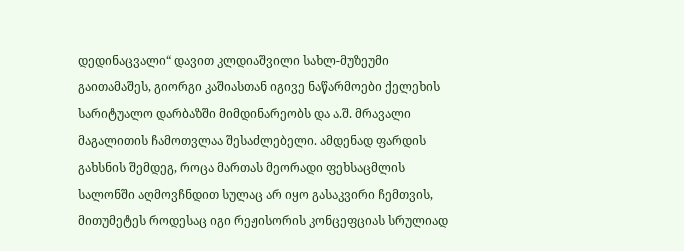დედინაცვალი“ დავით კლდიაშვილი სახლ-მუზეუმი გაითამაშეს, გიორგი კაშიასთან იგივე ნაწარმოები ქელეხის სარიტუალო დარბაზში მიმდინარეობს და ა.შ. მრავალი მაგალითის ჩამოთვლაა შესაძლებელი. ამდენად ფარდის გახსნის შემდეგ, როცა მართას მეორადი ფეხსაცმლის სალონში აღმოვჩნდით სულაც არ იყო გასაკვირი ჩემთვის, მითუმეტეს როდესაც იგი რეჟისორის კონცეფციას სრულიად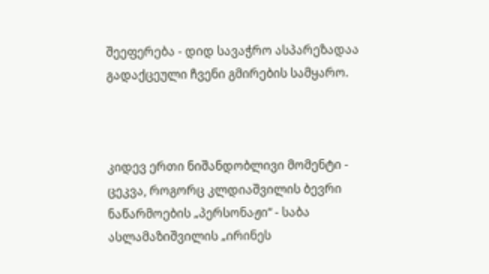შეეფერება - დიდ სავაჭრო ასპარეზადაა გადაქცეული ჩვენი გმირების სამყარო.



კიდევ ერთი ნიშანდობლივი მომენტი - ცეკვა, როგორც კლდიაშვილის ბევრი ნაწარმოების „პერსონაჟი“ - საბა ასლამაზიშვილის „ირინეს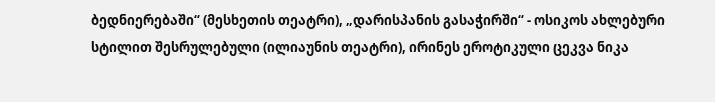ბედნიერებაში“ (მესხეთის თეატრი), „დარისპანის გასაჭირში“ - ოსიკოს ახლებური სტილით შესრულებული (ილიაუნის თეატრი), ირინეს ეროტიკული ცეკვა ნიკა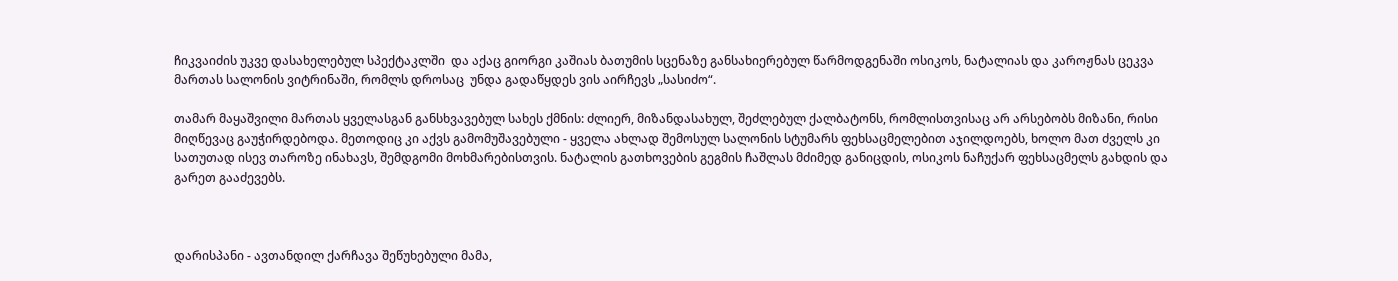ჩიკვაიძის უკვე დასახელებულ სპექტაკლში  და აქაც გიორგი კაშიას ბათუმის სცენაზე განსახიერებულ წარმოდგენაში ოსიკოს, ნატალიას და კაროჟნას ცეკვა მართას სალონის ვიტრინაში, რომლს დროსაც  უნდა გადაწყდეს ვის აირჩევს „სასიძო“.

თამარ მაყაშვილი მართას ყველასგან განსხვავებულ სახეს ქმნის: ძლიერ, მიზანდასახულ, შეძლებულ ქალბატონს, რომლისთვისაც არ არსებობს მიზანი, რისი მიღწევაც გაუჭირდებოდა. მეთოდიც კი აქვს გამომუშავებული - ყველა ახლად შემოსულ სალონის სტუმარს ფეხსაცმელებით აჯილდოებს, ხოლო მათ ძველს კი სათუთად ისევ თაროზე ინახავს, შემდგომი მოხმარებისთვის. ნატალის გათხოვების გეგმის ჩაშლას მძიმედ განიცდის, ოსიკოს ნაჩუქარ ფეხსაცმელს გახდის და გარეთ გააძევებს.



დარისპანი - ავთანდილ ქარჩავა შეწუხებული მამა,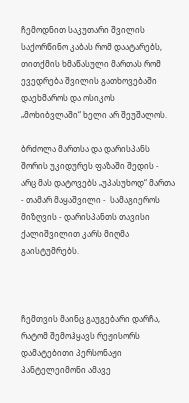ჩემოდნით საკუთარი შვილის საქორწინო კაბას რომ დაატარებს, თითქმის ხმაწასული მართას რომ ევედრება შვილის გათხოვებაში დაეხმაროს და ოსიკოს „მოხიბვლაში“ ხელი არ შეუშალოს.

ბრძოლა მართსა და დარისპანს შორის უკიდურეს ფაზაში შედის - არც მას დატოვებს „უპასუხოდ“ მართა - თამარ მაყაშვილი -  სამაგიეროს მიზღვის - დარისპანთს თავისი ქალიშვილით კარს მიღმა გაისტუმრებს.



ჩემთვის მაინც გაუგებარი დარჩა, რატომ შემოჰყავს რეჟისორს დამატებითი პერსონაჟი პანტელეიმონი ამავე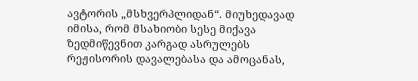ავტორის „მსხვერპლიდან“. მიუხედავად იმისა, რომ მსახიობი სესე მიქავა ზედმიწევნით კარგად ასრულებს რეჟისორის დავალებასა და ამოცანას,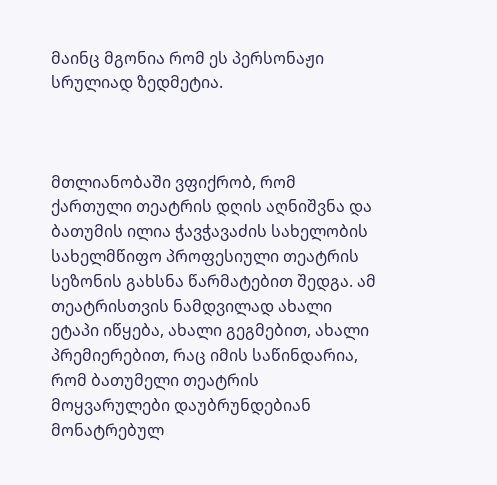მაინც მგონია რომ ეს პერსონაჟი სრულიად ზედმეტია.



მთლიანობაში ვფიქრობ, რომ ქართული თეატრის დღის აღნიშვნა და ბათუმის ილია ჭავჭავაძის სახელობის სახელმწიფო პროფესიული თეატრის სეზონის გახსნა წარმატებით შედგა. ამ თეატრისთვის ნამდვილად ახალი ეტაპი იწყება, ახალი გეგმებით, ახალი პრემიერებით, რაც იმის საწინდარია, რომ ბათუმელი თეატრის მოყვარულები დაუბრუნდებიან მონატრებულ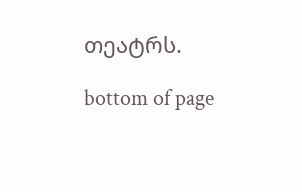თეატრს.

bottom of page